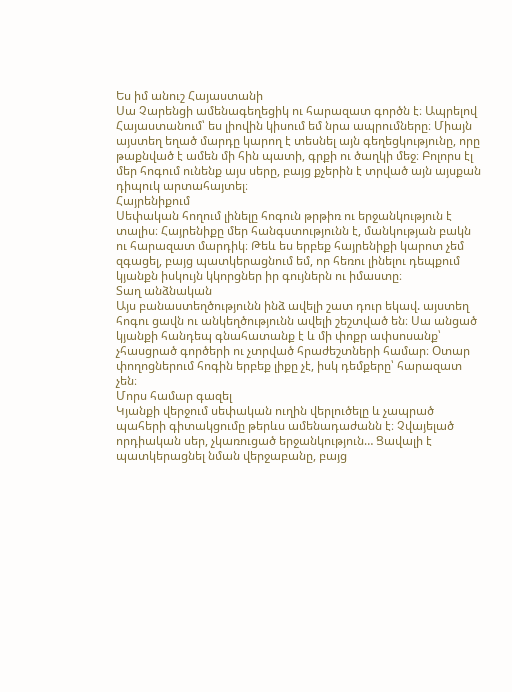Ես իմ անուշ Հայաստանի
Սա Չարենցի ամենագեղեցիկ ու հարազատ գործն է։ Ապրելով Հայաստանում՝ ես լիովին կիսում եմ նրա ապրումները։ Միայն այստեղ եղած մարդը կարող է տեսնել այն գեղեցկությունը, որը թաքնված է ամեն մի հին պատի, գրքի ու ծաղկի մեջ։ Բոլորս էլ մեր հոգում ունենք այս սերը, բայց քչերին է տրված այն այսքան դիպուկ արտահայտել։
Հայրենիքում
Սեփական հողում լինելը հոգուն թրթիռ ու երջանկություն է տալիս։ Հայրենիքը մեր հանգստությունն է, մանկության բակն ու հարազատ մարդիկ։ Թեև ես երբեք հայրենիքի կարոտ չեմ զգացել, բայց պատկերացնում եմ, որ հեռու լինելու դեպքում կյանքն իսկույն կկորցներ իր գույներն ու իմաստը։
Տաղ անձնական
Այս բանաստեղծությունն ինձ ավելի շատ դուր եկավ. այստեղ հոգու ցավն ու անկեղծությունն ավելի շեշտված են։ Սա անցած կյանքի հանդեպ գնահատանք է և մի փոքր ափսոսանք՝ չհասցրած գործերի ու չտրված հրաժեշտների համար։ Օտար փողոցներում հոգին երբեք լիքը չէ, իսկ դեմքերը՝ հարազատ չեն։
Մորս համար գազել
Կյանքի վերջում սեփական ուղին վերլուծելը և չապրած պահերի գիտակցումը թերևս ամենադաժանն է։ Չվայելած որդիական սեր, չկառուցած երջանկություն… Ցավալի է պատկերացնել նման վերջաբանը, բայց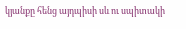կյանքը հենց այդպիսի սև ու սպիտակի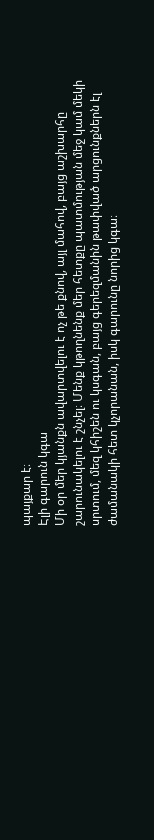պայքար է։
Էլի գարուն կգա
Մի օր մեր կյանքն ավարտվելու է ոչ թե քնով, այլ մահով, բայց աշխարհը շարունակելու է շնչել։ Մենք կթողնենք մեր հետքը պատմության մեջ կամ մեկի սրտում, մեզ կհիշեն ու կսգան, բայց գերեզմանին թափված արցունքներն էլ ժամանակի հետ կչորանան, իսկ գարունը նորից կգա։